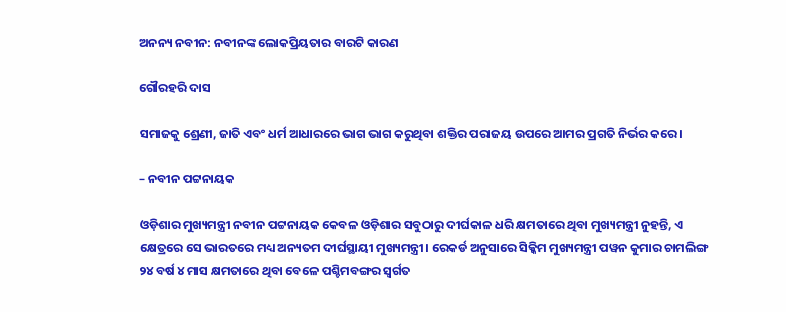ଅନନ୍ୟ ନବୀନ: ନବୀନଙ୍କ ଲୋକପ୍ରିୟତାର ବାରଟି କାରଣ

ଗୌରହରି ଦାସ

ସମାଜକୁ ଶ୍ରେଣୀ, ଜାତି ଏବଂ ଧର୍ମ ଆଧାରରେ ଭାଗ ଭାଗ କରୁଥିବା ଶକ୍ତିର ପରାଜୟ ଉପରେ ଆମର ପ୍ରଗତି ନିର୍ଭର କରେ।

– ନବୀନ ପଟ୍ଟନାୟକ

ଓଡ଼ିଶାର ମୁଖ୍ୟମନ୍ତ୍ରୀ ନବୀନ ପଟ୍ଟନାୟକ କେବଳ ଓଡ଼ିଶାର ସବୁଠାରୁ ଦୀର୍ଘକାଳ ଧରି କ୍ଷମତାରେ ଥିବା ମୁଖ୍ୟମନ୍ତ୍ରୀ ନୁହନ୍ତି, ଏ କ୍ଷେତ୍ରରେ ସେ ଭାରତରେ ମଧ୍ୟ ଅନ୍ୟତମ ଦୀର୍ଘସ୍ଥାୟୀ ମୁଖ୍ୟମନ୍ତ୍ରୀ। ରେକର୍ଡ ଅନୁସାରେ ସିକ୍କିମ ମୁଖ୍ୟମନ୍ତ୍ରୀ ପୱନ କୁମାର ଚାମଲିଙ୍ଗ ୨୪ ବର୍ଷ ୪ ମାସ କ୍ଷମତାରେ ଥିବା ବେଳେ ପଶ୍ଚିମବଙ୍ଗର ସ୍ବର୍ଗତ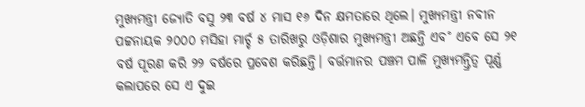ମୁଖ୍ୟମନ୍ତ୍ରୀ ଜ୍ୟୋତି ବସୁ ୨୩ ବର୍ଷ ୪ ମାସ ୧୬ ଦିନ କ୍ଷମତାରେ ଥିଲେ। ମୁଖ୍ୟମନ୍ତ୍ରୀ ନବୀନ ପଟ୍ଟନାୟକ ୨୦୦୦ ମସିହା ମାର୍ଚ୍ଚ ୫ ତାରିଖରୁ ଓଡ଼ିଶାର ମୁଖ୍ୟମନ୍ତ୍ରୀ ଅଛନ୍ତି ଏବ˚ ଏବେ ସେ ୨୧ ବର୍ଷ ପୂରଣ କରି ୨୨ ବର୍ଷରେ ପ୍ରବେଶ କରିଛନ୍ତି। ବର୍ତ୍ତମାନର ପଞ୍ଚମ ପାଳି ମୁଖ୍ୟମନ୍ତ୍ରିତ୍ବ ପୂର୍ଣ୍ଣ କଲାପରେ ସେ ଏ ଦୁଇ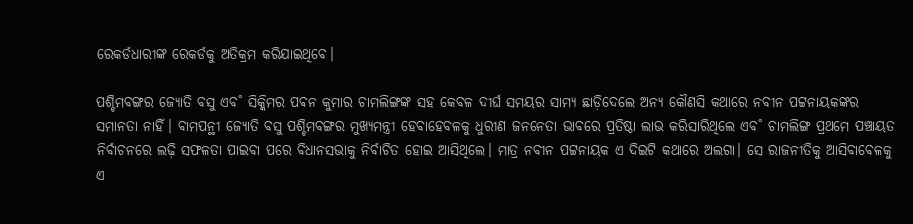ରେକର୍ଡଧାରୀଙ୍କ ରେକର୍ଡକୁ ଅତିକ୍ରମ କରିଯାଇଥିବେ।

ପଶ୍ଚିମବଙ୍ଗର ଜ୍ୟୋତି ବସୁ ଏବ˚ ସିକ୍କିମର ପଵନ କୁମାର ଚାମଲିଙ୍ଗଙ୍କ ସହ କେବଳ ଦୀର୍ଘ ସମୟର ସାମ୍ୟ ଛାଡ଼ିଦେଲେ ଅନ୍ୟ କୌଣସି କଥାରେ ନବୀନ ପଟ୍ଟନାୟକଙ୍କର ସମାନତା ନାହିଁ। ବାମପନ୍ଥୀ ଜ୍ୟୋତି ବସୁ ପଶ୍ଚିମବଙ୍ଗର ମୁଖ୍ୟମନ୍ତ୍ରୀ ହେବାହେବଳକୁ ଧୁରୀଣ ଜନନେତା ଭାବରେ ପ୍ରତିଷ୍ଠା ଲାଭ କରିସାରିଥିଲେ ଏବ˚ ଚାମଲିଙ୍ଗ ପ୍ରଥମେ ପଞ୍ଚାୟତ ନିର୍ବାଚନରେ ଲଢ଼ି ସଫଳତା ପାଇବା ପରେ ବିଧାନସଭାକୁ ନିର୍ବାଚିତ ହୋଇ ଆସିଥିଲେ। ମାତ୍ର ନବୀନ ପଟ୍ଟନାୟକ ଏ ଦିଇଟି କଥାରେ ଅଲଗା। ସେ ରାଜନୀତିକୁ ଆସିବାବେଳକୁ ଏ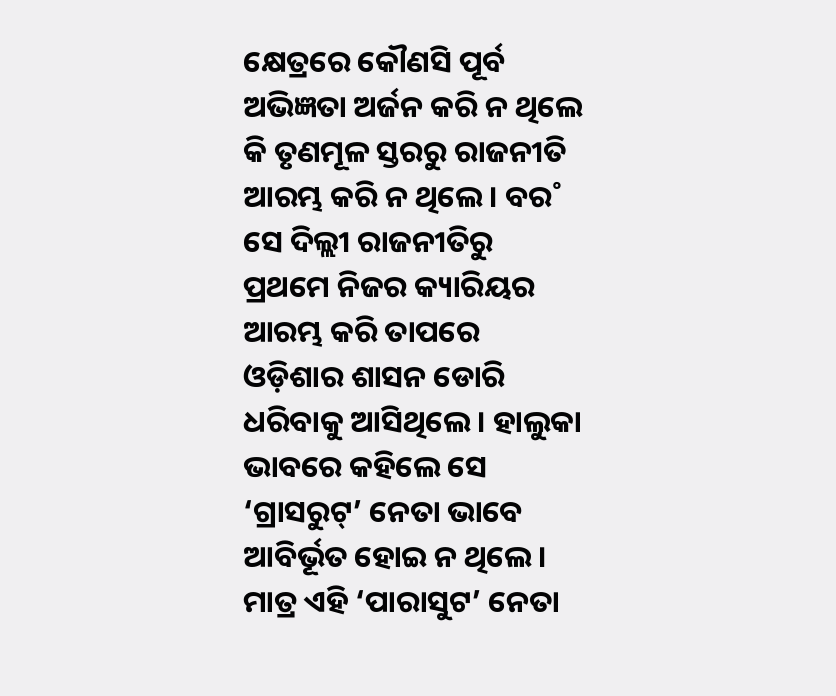କ୍ଷେତ୍ରରେ କୌଣସି ପୂର୍ବ ଅଭିଜ୍ଞତା ଅର୍ଜନ କରି ନ ଥିଲେ କି ତୃଣମୂଳ ସ୍ତରରୁ ରାଜନୀତି ଆରମ୍ଭ କରି ନ ଥିଲେ। ବର˚ ସେ ଦିଲ୍ଲୀ ରାଜନୀତିରୁ ପ୍ରଥମେ ନିଜର କ୍ୟାରିୟର ଆରମ୍ଭ କରି ତାପରେ ଓଡ଼ିଶାର ଶାସନ ଡୋରି ଧରିବାକୁ ଆସିଥିଲେ। ହାଲୁକା ଭାବରେ କହିଲେ ସେ ‘ଗ୍ରାସରୁଟ୍’ ନେତା ଭାବେ ଆବିର୍ଭୂତ ହୋଇ ନ ଥିଲେ। ମାତ୍ର ଏହି ‘ପାରାସୁଟ’ ନେତା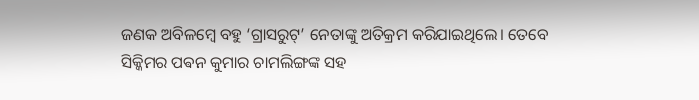ଜଣକ ଅବିଳମ୍ବେ ବହୁ ‘ଗ୍ରାସରୁଟ୍’ ନେତାଙ୍କୁ ଅତିକ୍ରମ କରିଯାଇଥିଲେ। ତେବେ ସିକ୍କିମର ପଵନ କୁମାର ଚାମଲିଙ୍ଗଙ୍କ ସହ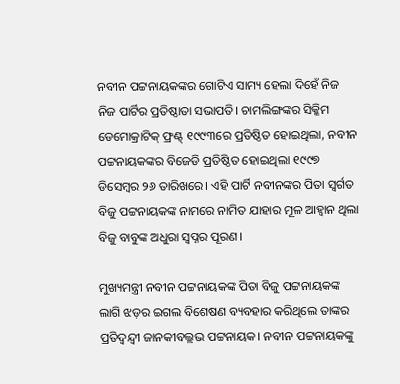ନବୀନ ପଟ୍ଟନାୟକଙ୍କର ଗୋଟିଏ ସାମ୍ୟ ହେଲା ଦିହେଁ ନିଜ ନିଜ ପାର୍ଟିର ପ୍ରତିଷ୍ଠାତା ସଭାପତି। ଚାମଲିଙ୍ଗଙ୍କର ସିକ୍କିମ ଡେମୋକ୍ରାଟିକ୍‌ ଫ୍ରଣ୍ଟ୍‌ ୧୯୯୩ରେ ପ୍ରତିଷ୍ଠିତ ହୋଇଥିଲା, ନବୀନ ପଟ୍ଟନାୟକଙ୍କର ବିଜେଡି ପ୍ରତିଷ୍ଠିତ ହୋଇଥିଲା ୧୯୯୭ ଡିସେମ୍ବର ୨୬ ତାରିଖରେ। ଏହି ପାର୍ଟି ନବୀନଙ୍କର ପିତା ସ୍ବର୍ଗତ ବିଜୁ ପଟ୍ଟନାୟକଙ୍କ ନାମରେ ନାମିତ ଯାହାର ମୂଳ ଆହ୍ବାନ ଥିଲା ବିଜୁ ବାବୁଙ୍କ ଅଧୁରା ସ୍ବପ୍ନର ପୂରଣ।

ମୁଖ୍ୟମନ୍ତ୍ରୀ ନବୀନ ପଟ୍ଟନାୟକଙ୍କ ପିତା ବିଜୁ ପଟ୍ଟନାୟକଙ୍କ ଲାଗି ଝଡ଼ର ଇଗଲ ବିଶେଷଣ ବ୍ୟବହାର କରିଥିଲେ ତାଙ୍କର ପ୍ରତିଦ୍ବନ୍ଦ୍ବୀ ଜାନକୀବଲ୍ଲଭ ପଟ୍ଟନାୟକ। ନବୀନ ପଟ୍ଟନାୟକଙ୍କୁ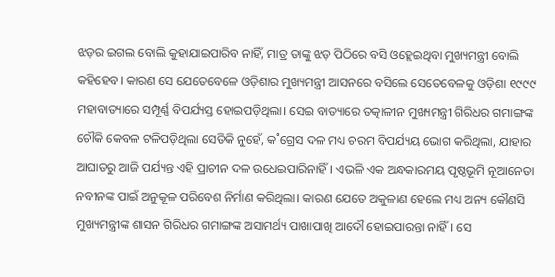ଝଡ଼ର ଇଗଲ ବୋଲି କୁହାଯାଇପାରିବ ନାହିଁ, ମାତ୍ର ତାଙ୍କୁ ଝଡ଼ ପିଠିରେ ବସି ଓହ୍ଲେଇଥିବା ମୁଖ୍ୟମନ୍ତ୍ରୀ ବୋଲି କହିହେବ। କାରଣ ସେ ଯେତେବେଳେ ଓଡ଼ିଶାର ମୁଖ୍ୟମନ୍ତ୍ରୀ ଆସନରେ ବସିଲେ ସେତେବେଳକୁ ଓଡ଼ିଶା ୧୯୯୯ ମହାବାତ୍ୟାରେ ସମ୍ପୂର୍ଣ୍ଣ ବିପର୍ଯ୍ୟସ୍ତ ହୋଇପଡ଼ିଥିଲା। ସେଇ ବାତ୍ୟାରେ ତତ୍କାଳୀନ ମୁଖ୍ୟମନ୍ତ୍ରୀ ଗିରିଧର ଗମାଙ୍ଗଙ୍କ ଚୌକି କେବଳ ଟଳିପଡ଼ିଥିଲା ସେତିକି ନୁହେଁ, କ˚ଗ୍ରେସ ଦଳ ମଧ୍ୟ ଚରମ ବିପର୍ଯ୍ୟୟ ଭୋଗ କରିଥିଲା, ଯାହାର ଆଘାତରୁ ଆଜି ପର୍ଯ୍ୟନ୍ତ ଏହି ପ୍ରାଚୀନ ଦଳ ଉଧେଇପାରିନାହିଁ। ଏଭଳି ଏକ ଅନ୍ଧକାରମୟ ପୃଷ୍ଠଭୂମି ନୂଆନେତା ନବୀନଙ୍କ ପାଇଁ ଅନୁକୂଳ ପରିବେଶ ନିର୍ମାଣ କରିଥିଲା। କାରଣ ଯେତେ ଅକୁଳାଣ ହେଲେ ମଧ୍ୟ ଅନ୍ୟ କୌଣସି ମୁଖ୍ୟମନ୍ତ୍ରୀଙ୍କ ଶାସନ ଗିରିଧର ଗମାଙ୍ଗଙ୍କ ଅସାମର୍ଥ୍ୟ ପାଖାପାଖି ଆଦୌ ହୋଇପାରନ୍ତା ନାହିଁ। ସେ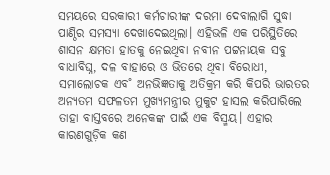ସମୟରେ ସରକାରୀ କର୍ମଚାରୀଙ୍କ ଦରମା ଦେବାଲାଗି ସୁଦ୍ଧା ପାଣ୍ଠିର ସମସ୍ୟା ଦେଖାଦେଇଥିଲା। ଏହିଭଳି ଏକ ପରିସ୍ଥିତିରେ ଶାସନ କ୍ଷମତା ହାତକୁ ନେଇଥିବା ନବୀନ ପଟ୍ଟନାୟକ ସବୁ ବାଧାବିଘ୍ନ, ଦଳ ବାହାରେ ଓ ଭିତରେ ଥିବା ବିରୋଧୀ, ସମାଲୋଚକ ଏବ˚ ଅନଭିଜ୍ଞତାକୁ ଅତିକ୍ରମ କରି କିପରି ଭାରତର ଅନ୍ୟତମ ସଫଳତମ ମୁଖ୍ୟମନ୍ତ୍ରୀର ମୁକୁଟ ହାସଲ କରିପାରିଲେ ତାହା ବାସ୍ତବରେ ଅନେକଙ୍କ ପାଇଁ ଏକ ବିସ୍ମୟ। ଏହାର କାରଣଗୁଡ଼ିକ କଣ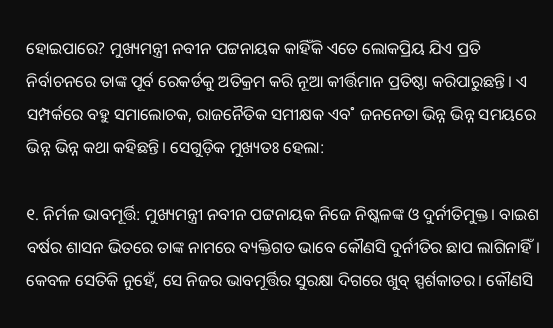ହୋଇପାରେ? ମୁଖ୍ୟମନ୍ତ୍ରୀ ନବୀନ ପଟ୍ଟନାୟକ କାହିଁକି ଏତେ ଲୋକପ୍ରିୟ ଯିଏ ପ୍ରତି ନିର୍ବାଚନରେ ତାଙ୍କ ପୂର୍ବ ରେକର୍ଡକୁ ଅତିକ୍ରମ କରି ନୂଆ କୀର୍ତ୍ତିମାନ ପ୍ରତିଷ୍ଠା କରିପାରୁଛନ୍ତି। ଏ ସମ୍ପର୍କରେ ବହୁ ସମାଲୋଚକ, ରାଜନୈତିକ ସମୀକ୍ଷକ ଏବ˚ ଜନନେତା ଭିନ୍ନ ଭିନ୍ନ ସମୟରେ ଭିନ୍ନ ଭିନ୍ନ କଥା କହିଛନ୍ତି। ସେଗୁଡ଼ିକ ମୁଖ୍ୟତଃ ହେଲା:

୧. ନିର୍ମଳ ଭାବମୂର୍ତ୍ତି: ମୁଖ୍ୟମନ୍ତ୍ରୀ ନବୀନ ପଟ୍ଟନାୟକ ନିଜେ ନିଷ୍କଳଙ୍କ ଓ ଦୁର୍ନୀତିମୁକ୍ତ। ବାଇଶ ବର୍ଷର ଶାସନ ଭିତରେ ତାଙ୍କ ନାମରେ ବ୍ୟକ୍ତିଗତ ଭାବେ କୌଣସି ଦୁର୍ନୀତିର ଛାପ ଲାଗିନାହିଁ। କେବଳ ସେତିକି ନୁହେଁ, ସେ ନିଜର ଭାବମୂର୍ତ୍ତିର ସୁରକ୍ଷା ଦିଗରେ ଖୁବ୍ ସ୍ପର୍ଶକାତର। କୌଣସି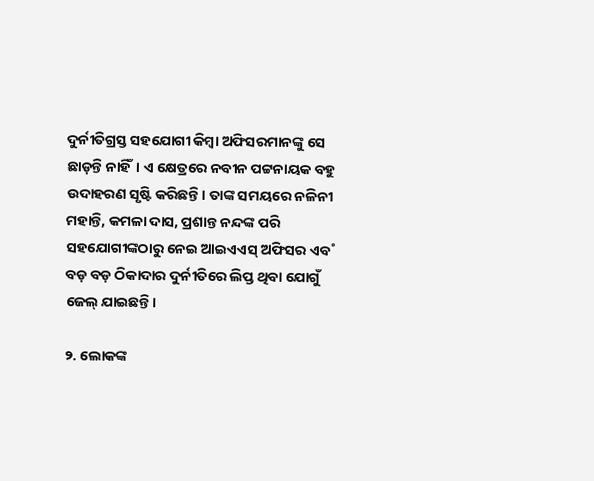ଦୁର୍ନୀତିଗ୍ରସ୍ତ ସହଯୋଗୀ କିମ୍ବା ଅଫିସରମାନଙ୍କୁ ସେ ଛାଡ଼ନ୍ତି ନାହିଁ। ଏ କ୍ଷେତ୍ରରେ ନବୀନ ପଟ୍ଟନାୟକ ବହୁ ଉଦାହରଣ ସୃଷ୍ଟି କରିଛନ୍ତି। ତାଙ୍କ ସମୟରେ ନଳିନୀ ମହାନ୍ତି, କମଳା ଦାସ, ପ୍ରଶାନ୍ତ ନନ୍ଦଙ୍କ ପରି ସହଯୋଗୀଙ୍କଠାରୁ ନେଇ ଆଇଏଏସ୍‌ ଅଫିସର ଏବ˚ ବଡ଼ ବଡ଼ ଠିକାଦାର ଦୁର୍ନୀତିରେ ଲିପ୍ତ ଥିବା ଯୋଗୁଁ ଜେଲ୍‌ ଯାଇଛନ୍ତି।

୨. ଲୋକଙ୍କ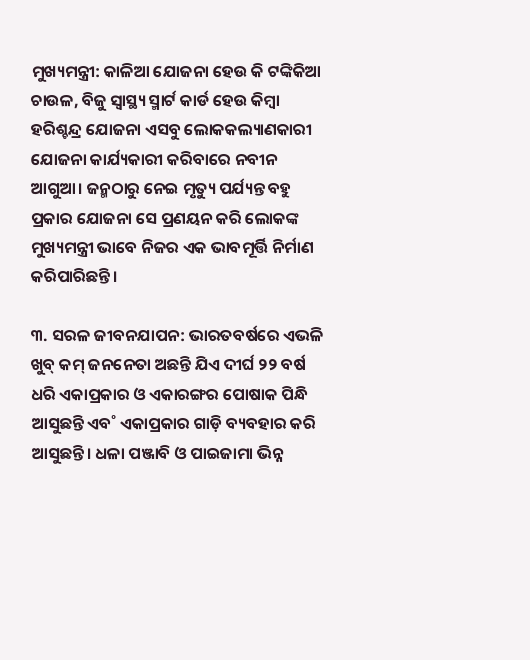ମୁଖ୍ୟମନ୍ତ୍ରୀ: କାଳିଆ ଯୋଜନା ହେଉ କି ଟଙ୍କିକିଆ ଚାଉଳ, ବିଜୁ ସ୍ବାସ୍ଥ୍ୟ ସ୍ମାର୍ଟ କାର୍ଡ ହେଉ କିମ୍ବା ହରିଶ୍ଚନ୍ଦ୍ର ଯୋଜନା ଏସବୁ ଲୋକକଲ୍ୟାଣକାରୀ ଯୋଜନା କାର୍ଯ୍ୟକାରୀ କରିବାରେ ନବୀନ ଆଗୁଆ। ଜନ୍ମଠାରୁ ନେଇ ମୃତ୍ୟୁ ପର୍ଯ୍ୟନ୍ତ ବହୁ ପ୍ରକାର ଯୋଜନା ସେ ପ୍ରଣୟନ କରି ଲୋକଙ୍କ ମୁଖ୍ୟମନ୍ତ୍ରୀ ଭାବେ ନିଜର ଏକ ଭାବମୂର୍ତ୍ତି ନିର୍ମାଣ କରିପାରିଛନ୍ତି।

୩. ସରଳ ଜୀବନଯାପନ: ଭାରତବର୍ଷରେ ଏଭଳି ଖୁବ୍‌ କମ୍‌ ଜନନେତା ଅଛନ୍ତି ଯିଏ ଦୀର୍ଘ ୨୨ ବର୍ଷ ଧରି ଏକାପ୍ରକାର ଓ ଏକାରଙ୍ଗର ପୋଷାକ ପିନ୍ଧି ଆସୁଛନ୍ତି ଏବ˚ ଏକାପ୍ରକାର ଗାଡ଼ି ବ୍ୟବହାର କରି ଆସୁଛନ୍ତି। ଧଳା ପଞ୍ଜାବି ଓ ପାଇଜାମା ଭିନ୍ନ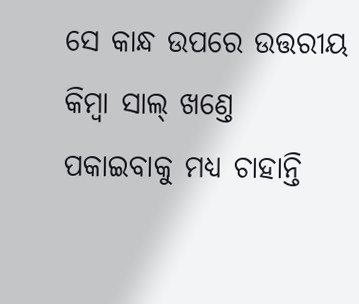ସେ କାନ୍ଧ ଉପରେ ଉତ୍ତରୀୟ କିମ୍ବା ସାଲ୍‌ ଖଣ୍ତେ ପକାଇବାକୁ ମଧ୍ୟ ଚାହାନ୍ତି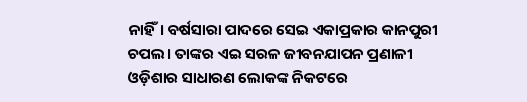ନାହିଁ। ବର୍ଷସାରା ପାଦରେ ସେଇ ଏକାପ୍ରକାର କାନପୁରୀ ଚପଲ। ତାଙ୍କର ଏଇ ସରଳ ଜୀବନଯାପନ ପ୍ରଣାଳୀ ଓଡ଼ିଶାର ସାଧାରଣ ଲୋକଙ୍କ ନିକଟରେ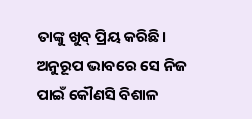ତାଙ୍କୁ ଖୁବ୍‌ ପ୍ରିୟ କରିଛି। ଅନୁରୂପ ଭାବରେ ସେ ନିଜ ପାଇଁ କୌଣସି ବିଶାଳ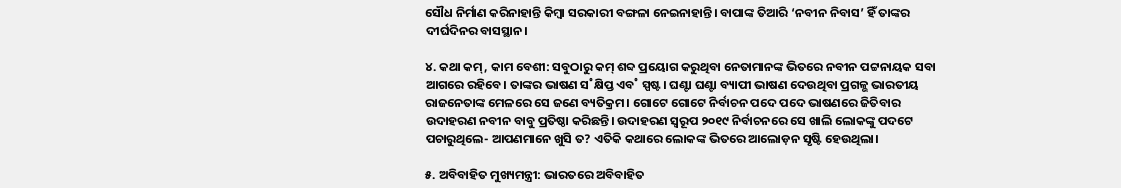ସୌଧ ନିର୍ମାଣ କରିନାହାନ୍ତି କିମ୍ବା ସରକାରୀ ବଙ୍ଗଳା ନେଇନାହାନ୍ତି। ବାପାଙ୍କ ତିଆରି ‘ନବୀନ ନିବାସ’ ହିଁ ତାଙ୍କର ଦୀର୍ଘଦିନର ବାସସ୍ଥାନ।

୪. କଥା କମ୍‌, କାମ ବେଶୀ: ସବୁଠାରୁ କମ୍‌ ଶବ୍ଦ ପ୍ରୟୋଗ କରୁଥିବା ନେତାମାନଙ୍କ ଭିତରେ ନବୀନ ପଟ୍ଟନାୟକ ସବା ଆଗରେ ରହିବେ। ତାଙ୍କର ଭାଷଣ ସ˚କ୍ଷିପ୍ତ ଏବ˚ ସ୍ପଷ୍ଟ। ଘଣ୍ଟା ଘଣ୍ଟା ବ୍ୟାପୀ ଭାଷଣ ଦେଉଥିବା ପ୍ରଗଳ୍ଭ ଭାରତୀୟ ରାଜନେତାଙ୍କ ମେଳରେ ସେ ଜଣେ ବ୍ୟତିକ୍ରମ। ଗୋଟେ ଗୋଟେ ନିର୍ବାଚନ ପଦେ ପଦେ ଭାଷଣରେ ଜିତିବାର ଉଦାହରଣ ନବୀନ ବାବୁ ପ୍ରତିଷ୍ଠା କରିଛନ୍ତି। ଉଦାହରଣ ସ୍ବରୂପ ୨୦୧୯ ନିର୍ବାଚନରେ ସେ ଖାଲି ଲୋକଙ୍କୁ ପଦଟେ ପଚାରୁଥିଲେ- ଆପଣମାନେ ଖୁସି ତ? ଏତିକି କଥାରେ ଲୋକଙ୍କ ଭିତରେ ଆଲୋଡ଼ନ ସୃଷ୍ଟି ହେଉଥିଲା।

୫. ଅବିବାହିତ ମୁଖ୍ୟମନ୍ତ୍ରୀ: ଭାରତରେ ଅବିବାହିତ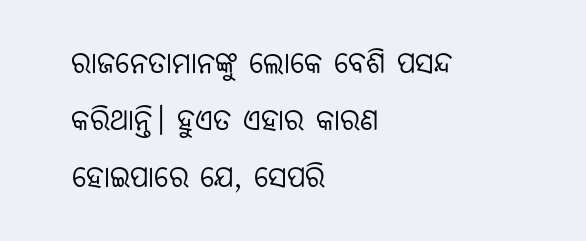ରାଜନେତାମାନଙ୍କୁ ଲୋକେ ବେଶି ପସନ୍ଦ କରିଥାନ୍ତି। ହୁଏତ ଏହାର କାରଣ ହୋଇପାରେ ଯେ, ସେପରି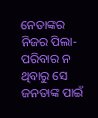ନେତାଙ୍କର ନିଜର ପିଲା-ପରିବାର ନ ଥିବାରୁ ସେ ଜନତାଙ୍କ ପାଇଁ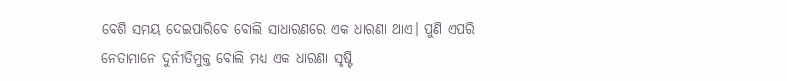ବେଶି ସମୟ ଦେଇପାରିବେ ବୋଲି ସାଧାରଣରେ ଏକ ଧାରଣା ଥାଏ। ପୁଣି ଏପରି ନେତାମାନେ ଦୁର୍ନୀତିମୁକ୍ତ ବୋଲି ମଧ୍ୟ ଏକ ଧାରଣା ସୃଷ୍ଟି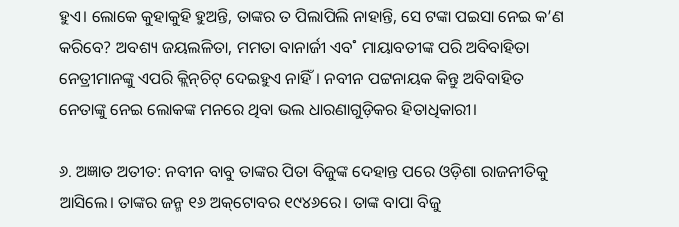ହୁଏ। ଲୋକେ କୁହାକୁହି ହୁଅନ୍ତି, ତାଙ୍କର ତ ପିଲାପିଲି ନାହାନ୍ତି, ସେ ଟଙ୍କା ପଇସା ନେଇ କ’ଣ କରିବେ? ଅବଶ୍ୟ ଜୟଲଳିତା, ମମତା ବାନାର୍ଜୀ ଏବ˚ ମାୟାବତୀଙ୍କ ପରି ଅବିବାହିତା ନେତ୍ରୀମାନଙ୍କୁ ଏପରି କ୍ଲିନ୍‌ଚିଟ୍ ଦେଇହୁଏ ନାହିଁ। ନବୀନ ପଟ୍ଟନାୟକ କିନ୍ତୁ ଅବିବାହିତ ନେତାଙ୍କୁ ନେଇ ଲୋକଙ୍କ ମନରେ ଥିବା ଭଲ ଧାରଣାଗୁଡ଼ିକର ହିତାଧିକାରୀ।

୬. ଅଜ୍ଞାତ ଅତୀତ: ନବୀନ ବାବୁ ତାଙ୍କର ପିତା ବିଜୁଙ୍କ ଦେହାନ୍ତ ପରେ ଓଡ଼ିଶା ରାଜନୀତିକୁ ଆସିଲେ। ତାଙ୍କର ଜନ୍ମ ୧୬ ଅକ୍‌ଟୋବର ୧୯୪୬ରେ। ତାଙ୍କ ବାପା ବିଜୁ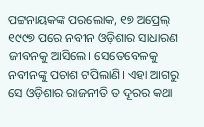ପଟ୍ଟନାୟକଙ୍କ ପରଲୋକ, ୧୭ ଅପ୍ରେଲ୍‌ ୧୯୯୭ ପରେ ନବୀନ ଓଡ଼ିଶାର ସାଧାରଣ ଜୀବନକୁ ଆସିଲେ। ସେତେବେଳକୁ ନବୀନଙ୍କୁ ପଚାଶ ଟପିଲାଣି। ଏହା ଆଗରୁ ସେ ଓଡ଼ିଶାର ରାଜନୀତି ତ ଦୂରର କଥା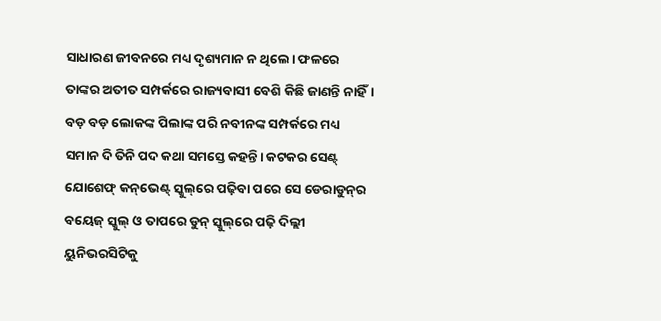ସାଧାରଣ ଜୀବନରେ ମଧ୍ୟ ଦୃଶ୍ୟମାନ ନ ଥିଲେ। ଫଳରେ ତାଙ୍କର ଅତୀତ ସମ୍ପର୍କରେ ରାଜ୍ୟବାସୀ ବେଶି କିଛି ଜାଣନ୍ତି ନାହିଁ। ବଡ଼ ବଡ଼ ଲୋକଙ୍କ ପିଲାଙ୍କ ପରି ନବୀନଙ୍କ ସମ୍ପର୍କରେ ମଧ୍ୟ ସମାନ ଦି ତିନି ପଦ କଥା ସମସ୍ତେ କହନ୍ତି। କଟକର ସେଣ୍ଟ୍‌ ଯୋଶେଫ୍‌ କନ୍‌ଭେଣ୍ଟ୍‌ ସ୍କୁଲ୍‌ରେ ପଢ଼ିବା ପରେ ସେ ଡେରାଡୁନ୍‌ର ବୟେଜ୍‌ ସ୍କୁଲ୍‌ ଓ ତାପରେ ଡୁନ୍‌ ସ୍କୁଲ୍‌ରେ ପଢ଼ି ଦିଲ୍ଲୀ ୟୁନିଭରସିଟିକୁ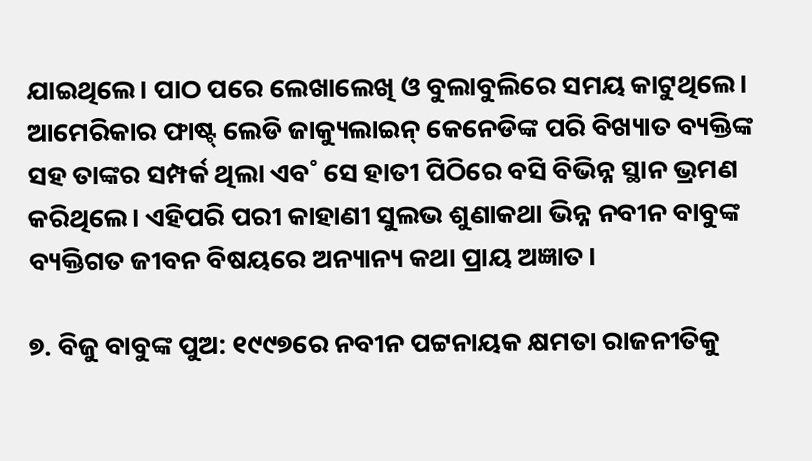ଯାଇଥିଲେ। ପାଠ ପରେ ଲେଖାଲେଖି ଓ ବୁଲାବୁଲିରେ ସମୟ କାଟୁଥିଲେ। ଆମେରିକାର ଫାଷ୍ଟ୍ ଲେଡି ଜାକ୍ୟୁଲାଇନ୍‌ କେନେଡିଙ୍କ ପରି ବିଖ୍ୟାତ ବ୍ୟକ୍ତିଙ୍କ ସହ ତାଙ୍କର ସମ୍ପର୍କ ଥିଲା ଏବ˚ ସେ ହାତୀ ପିଠିରେ ବସି ବିଭିନ୍ନ ସ୍ଥାନ ଭ୍ରମଣ କରିଥିଲେ। ଏହିପରି ପରୀ କାହାଣୀ ସୁଲଭ ଶୁଣାକଥା ଭିନ୍ନ ନବୀନ ବାବୁଙ୍କ ବ୍ୟକ୍ତିଗତ ଜୀବନ ବିଷୟରେ ଅନ୍ୟାନ୍ୟ କଥା ପ୍ରାୟ ଅଜ୍ଞାତ।

୭. ବିଜୁ ବାବୁଙ୍କ ପୁଅ: ୧୯୯୭ରେ ନବୀନ ପଟ୍ଟନାୟକ କ୍ଷମତା ରାଜନୀତିକୁ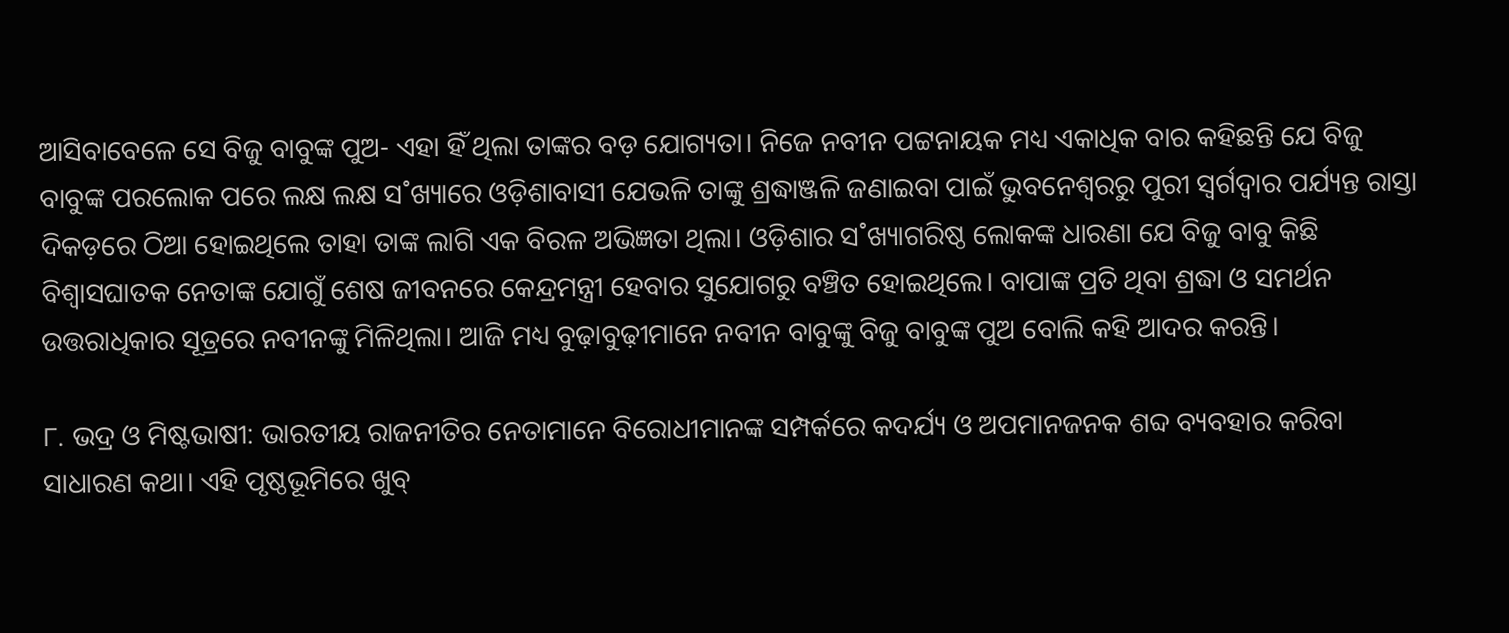ଆସିବାବେଳେ ସେ ବିଜୁ ବାବୁଙ୍କ ପୁଅ- ଏହା ହିଁ ଥିଲା ତାଙ୍କର ବଡ଼ ଯୋଗ୍ୟତା। ନିଜେ ନବୀନ ପଟ୍ଟନାୟକ ମଧ୍ୟ ଏକାଧିକ ବାର କହିଛନ୍ତି ଯେ ବିଜୁ ବାବୁଙ୍କ ପରଲୋକ ପରେ ଲକ୍ଷ ଲକ୍ଷ ସ˚ଖ୍ୟାରେ ଓଡ଼ିଶାବାସୀ ଯେଭଳି ତାଙ୍କୁ ଶ୍ରଦ୍ଧାଞ୍ଜଳି ଜଣାଇବା ପାଇଁ ଭୁବନେଶ୍ବରରୁ ପୁରୀ ସ୍ବର୍ଗଦ୍ବାର ପର୍ଯ୍ୟନ୍ତ ରାସ୍ତା ଦିକଡ଼ରେ ଠିଆ ହୋଇଥିଲେ ତାହା ତାଙ୍କ ଲାଗି ଏକ ବିରଳ ଅଭିଜ୍ଞତା ଥିଲା। ଓଡ଼ିଶାର ସ˚ଖ୍ୟାଗରିଷ୍ଠ ଲୋକଙ୍କ ଧାରଣା ଯେ ବିଜୁ ବାବୁ କିଛି ବିଶ୍ବାସଘାତକ ନେତାଙ୍କ ଯୋଗୁଁ ଶେଷ ଜୀବନରେ କେନ୍ଦ୍ରମନ୍ତ୍ରୀ ହେବାର ସୁଯୋଗରୁ ବଞ୍ଚିତ ହୋଇଥିଲେ। ବାପାଙ୍କ ପ୍ରତି ଥିବା ଶ୍ରଦ୍ଧା ଓ ସମର୍ଥନ ଉତ୍ତରାଧିକାର ସୂତ୍ରରେ ନବୀନଙ୍କୁ ମିଳିଥିଲା। ଆଜି ମଧ୍ୟ ବୁଢ଼ାବୁଢ଼ୀମାନେ ନବୀନ ବାବୁଙ୍କୁ ବିଜୁ ବାବୁଙ୍କ ପୁଅ ବୋଲି କହି ଆଦର କରନ୍ତି।

୮. ଭଦ୍ର ଓ ମିଷ୍ଟଭାଷୀ: ଭାରତୀୟ ରାଜନୀତିର ନେତାମାନେ ବିରୋଧୀମାନଙ୍କ ସମ୍ପର୍କରେ କଦର୍ଯ୍ୟ ଓ ଅପମାନଜନକ ଶବ୍ଦ ବ୍ୟବହାର କରିବା ସାଧାରଣ କଥା। ଏହି ପୃଷ୍ଠଭୂମିରେ ଖୁବ୍‌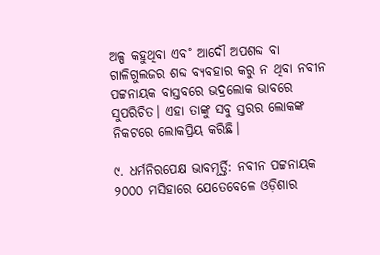ଅଳ୍ପ କହୁଥିବା ଏବ˚ ଆଦୌ ଅପଶବ୍ଦ ବା ଗାଳିଗୁଲଜର ଶବ୍ଦ ବ୍ୟବହାର କରୁ ନ ଥିବା ନବୀନ ପଟ୍ଟନାୟକ ବାସ୍ତବରେ ଭଦ୍ରଲୋକ ଭାବରେ ସୁପରିଚିତ। ଏହା ତାଙ୍କୁ ସବୁ ସ୍ତରର ଲୋକଙ୍କ ନିକଟରେ ଲୋକପ୍ରିୟ କରିଛି।

୯. ଧର୍ମନିରପେକ୍ଷ ଭାବମୂର୍ତ୍ତି: ନବୀନ ପଟ୍ଟନାୟକ ୨୦୦୦ ମସିହାରେ ଯେତେବେଳେ ଓଡ଼ିଶାର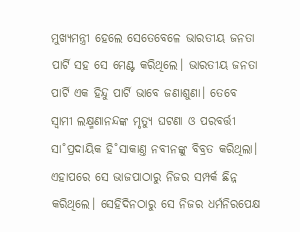ମୁଖ୍ୟମନ୍ତ୍ରୀ ହେଲେ ସେତେବେଳେ ଭାରତୀୟ ଜନତା ପାର୍ଟି ସହ ସେ ମେଣ୍ଟ କରିଥିଲେ। ଭାରତୀୟ ଜନତା ପାର୍ଟି ଏକ ହିନ୍ଦୁ ପାର୍ଟି ଭାବେ ଜଣାଶୁଣା। ତେବେ ସ୍ବାମୀ ଲକ୍ଷ୍ମଣାନନ୍ଦଙ୍କ ମୃତ୍ୟୁ ଘଟଣା ଓ ପରବର୍ତ୍ତୀ ସା˚ପ୍ରଦାୟିକ ହି˚ସାକାଣ୍ତ ନବୀନଙ୍କୁ ବିବ୍ରତ କରିଥିଲା। ଏହାପରେ ସେ ଭାଜପାଠାରୁ ନିଜର ସମ୍ପର୍କ ଛିନ୍ନ କରିଥିଲେ। ସେହିଦିନଠାରୁ ସେ ନିଜର ଧର୍ମନିରପେକ୍ଷ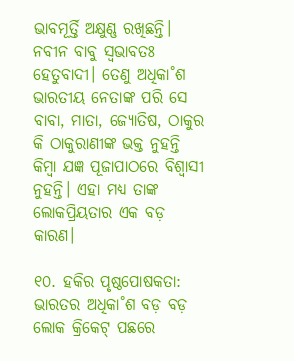ଭାବମୂର୍ତ୍ତି ଅକ୍ଷୁଣ୍ଣ ରଖିଛନ୍ତି। ନବୀନ ବାବୁ ସ୍ବଭାବତଃ ହେତୁବାଦୀ। ତେଣୁ ଅଧିକା˚ଶ ଭାରତୀୟ ନେତାଙ୍କ ପରି ସେ ବାବା, ମାତା, ଜ୍ୟୋତିଷ, ଠାକୁର କି ଠାକୁରାଣୀଙ୍କ ଭକ୍ତ ନୁହନ୍ତି କିମ୍ବା ଯଜ୍ଞ ପୂଜାପାଠରେ ବିଶ୍ବାସୀ ନୁହନ୍ତି। ଏହା ମଧ୍ୟ ତାଙ୍କ ଲୋକପ୍ରିୟତାର ଏକ ବଡ଼ କାରଣ।

୧୦. ହକିର ପୃଷ୍ଠପୋଷକତା: ଭାରତର ଅଧିକା˚ଶ ବଡ଼ ବଡ଼ ଲୋକ କ୍ରିକେଟ୍‌ ପଛରେ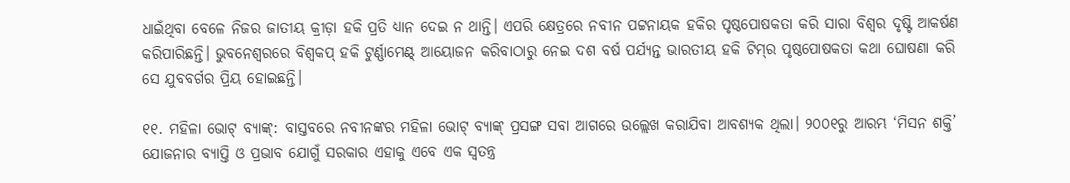ଧାଇଁଥିବା ବେଳେ ନିଜର ଜାତୀୟ କ୍ରୀଡ଼ା ହକି ପ୍ରତି ଧ୍ୟାନ ଦେଇ ନ ଥାନ୍ତି। ଏପରି କ୍ଷେତ୍ରରେ ନବୀନ ପଟ୍ଟନାୟକ ହକିର ପୃଷ୍ଠପୋଷକତା କରି ସାରା ବିଶ୍ବର ଦୃଷ୍ଟି ଆକର୍ଷଣ କରିପାରିଛନ୍ତି। ଭୁବନେଶ୍ବରରେ ବିଶ୍ବକପ୍‌ ହକି ଟୁର୍ଣ୍ଣାମେଣ୍ଟ୍‌ ଆୟୋଜନ କରିବାଠାରୁ ନେଇ ଦଶ ବର୍ଷ ପର୍ଯ୍ୟନ୍ତ ଭାରତୀୟ ହକି ଟିମ୍‌ର ପୃଷ୍ଠପୋଷକତା କଥା ଘୋଷଣା କରି ସେ ଯୁବବର୍ଗର ପ୍ରିୟ ହୋଇଛନ୍ତି।

୧୧. ମହିଳା ଭୋଟ୍ ବ୍ୟାଙ୍କ୍: ବାସ୍ତବରେ ନବୀନଙ୍କର ମହିଳା ଭୋଟ୍ ବ୍ୟାଙ୍କ୍ ପ୍ରସଙ୍ଗ ସବା ଆଗରେ ଉଲ୍ଲେଖ କରାଯିବା ଆବଶ୍ୟକ ଥିଲା। ୨୦୦୧ରୁ ଆରମ୍ଭ ‘ମିସନ ଶକ୍ତି’ ଯୋଜନାର ବ୍ୟାପ୍ତି ଓ ପ୍ରଭାବ ଯୋଗୁଁ ସରକାର ଏହାକୁ ଏବେ ଏକ ସ୍ବତନ୍ତ୍ର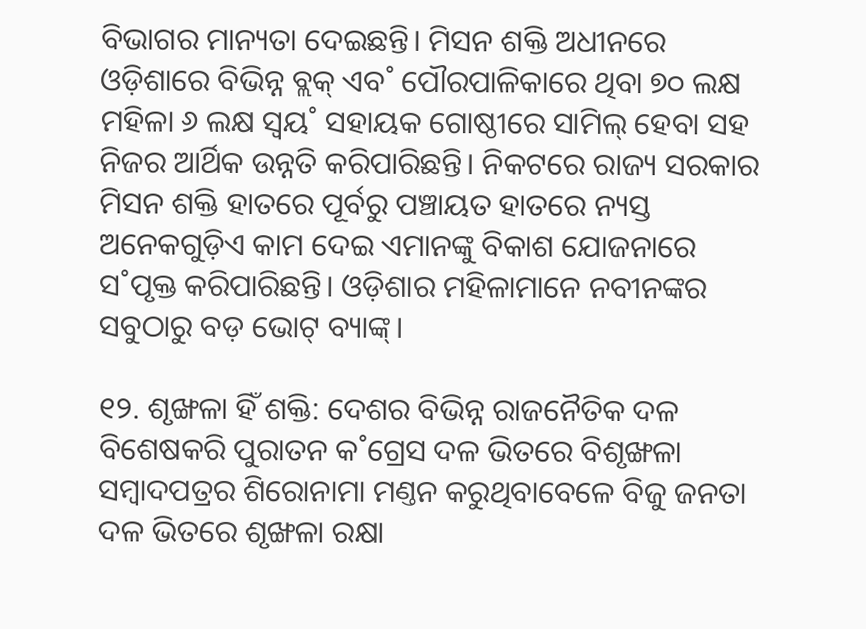ବିଭାଗର ମାନ୍ୟତା ଦେଇଛନ୍ତି। ମିସନ ଶକ୍ତି ଅଧୀନରେ ଓଡ଼ିଶାରେ ବିଭିନ୍ନ ବ୍ଲକ୍‌ ଏବ˚ ପୌରପାଳିକାରେ ଥିବା ୭୦ ଲକ୍ଷ ମହିଳା ୬ ଲକ୍ଷ ସ୍ବୟ˚ ସହାୟକ ଗୋଷ୍ଠୀରେ ସାମିଲ୍‌ ହେବା ସହ ନିଜର ଆର୍ଥିକ ଉନ୍ନତି କରିପାରିଛନ୍ତି। ନିକଟରେ ରାଜ୍ୟ ସରକାର ମିସନ ଶକ୍ତି ହାତରେ ପୂର୍ବରୁ ପଞ୍ଚାୟତ ହାତରେ ନ୍ୟସ୍ତ ଅନେକଗୁଡ଼ିଏ କାମ ଦେଇ ଏମାନଙ୍କୁ ବିକାଶ ଯୋଜନାରେ ସ˚ପୃକ୍ତ କରିପାରିଛନ୍ତି। ଓଡ଼ିଶାର ମହିଳାମାନେ ନବୀନଙ୍କର ସବୁଠାରୁ ବଡ଼ ଭୋଟ୍ ବ୍ୟାଙ୍କ୍।

୧୨. ଶୃଙ୍ଖଳା ହିଁ ଶକ୍ତି: ଦେଶର ବିଭିନ୍ନ ରାଜନୈତିକ ଦଳ ବିଶେଷକରି ପୁରାତନ କ˚ଗ୍ରେସ ଦଳ ଭିତରେ ବିଶୃଙ୍ଖଳା ସମ୍ବାଦପତ୍ରର ଶିରୋନାମା ମଣ୍ତନ କରୁଥିବାବେଳେ ବିଜୁ ଜନତା ଦଳ ଭିତରେ ଶୃଙ୍ଖଳା ରକ୍ଷା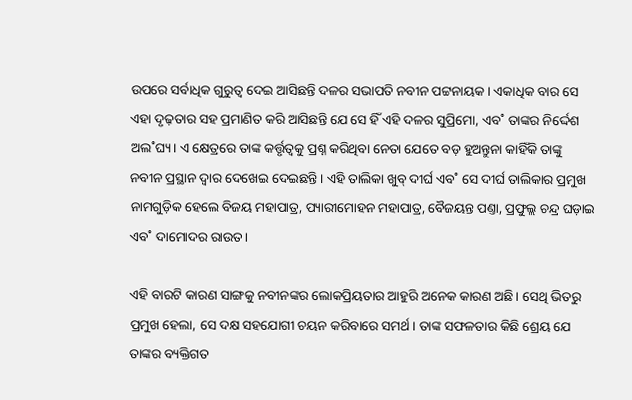ଉପରେ ସର୍ବାଧିକ ଗୁରୁତ୍ବ ଦେଇ ଆସିଛନ୍ତି ଦଳର ସଭାପତି ନବୀନ ପଟ୍ଟନାୟକ। ଏକାଧିକ ବାର ସେ ଏହା ଦୃଢ଼ତାର ସହ ପ୍ରମାଣିତ କରି ଆସିଛନ୍ତି ଯେ ସେ ହିଁ ଏହି ଦଳର ସୁପ୍ରିମୋ, ଏବ˚ ତାଙ୍କର ନିର୍ଦ୍ଦେଶ ଅଲ˚ଘ୍ୟ। ଏ କ୍ଷେତ୍ରରେ ତାଙ୍କ କର୍ତ୍ତୃତ୍ବକୁ ପ୍ରଶ୍ନ କରିଥିବା ନେତା ଯେତେ ବଡ଼ ହୁଅନ୍ତୁନା କାହିଁକି ତାଙ୍କୁ ନବୀନ ପ୍ରସ୍ଥାନ ଦ୍ବାର ଦେଖେଇ ଦେଇଛନ୍ତି। ଏହି ତାଲିକା ଖୁବ୍ ଦୀର୍ଘ ଏବ˚ ସେ ଦୀର୍ଘ ତାଲିକାର ପ୍ରମୁଖ ନାମଗୁଡ଼ିକ ହେଲେ ବିଜୟ ମହାପାତ୍ର, ପ୍ୟାରୀମୋହନ ମହାପାତ୍ର, ବୈଜୟନ୍ତ ପଣ୍ତା, ପ୍ରଫୁଲ୍ଲ ଚନ୍ଦ୍ର ଘଡ଼ାଇ ଏବ˚ ଦାମୋଦର ରାଉତ।

ଏହି ବାରଟି କାରଣ ସାଙ୍ଗକୁ ନବୀନଙ୍କର ଲୋକପ୍ରିୟତାର ଆହୁରି ଅନେକ କାରଣ ଅଛି। ସେଥି ଭିତରୁ ପ୍ରମୁଖ ହେଲା, ସେ ଦକ୍ଷ ସହଯୋଗୀ ଚୟନ କରିବାରେ ସମର୍ଥ। ତାଙ୍କ ସଫଳତାର କିଛି ଶ୍ରେୟ ଯେ ତାଙ୍କର ବ୍ୟକ୍ତିଗତ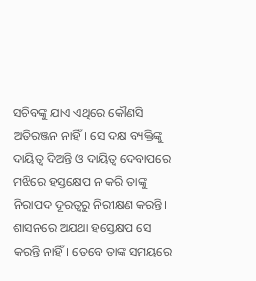ସଚିବଙ୍କୁ ଯାଏ ଏଥିରେ କୌଣସି ଅତିରଞ୍ଜନ ନାହିଁ। ସେ ଦକ୍ଷ ବ୍ୟକ୍ତିଙ୍କୁ ଦାୟିତ୍ବ ଦିଅନ୍ତି ଓ ଦାୟିତ୍ବ ଦେବାପରେ ମଝିରେ ହସ୍ତକ୍ଷେପ ନ କରି ତାଙ୍କୁ ନିରାପଦ ଦୂରତ୍ବରୁ ନିରୀକ୍ଷଣ କରନ୍ତି। ଶାସନରେ ଅଯଥା ହସ୍ତ‌େକ୍ଷପ ସେ କରନ୍ତି ନାହିଁ। ତେବେ ତାଙ୍କ ସମୟରେ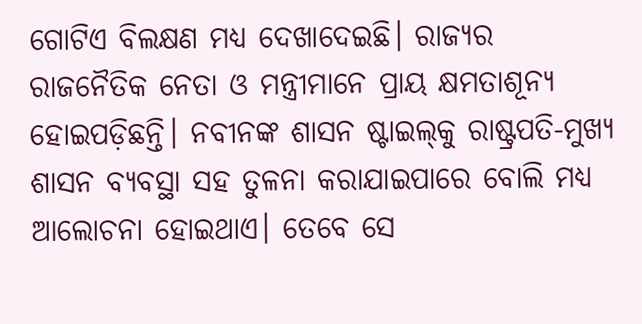ଗୋଟିଏ ବିଲକ୍ଷଣ ମଧ୍ୟ ଦେଖାଦେଇଛି। ରାଜ୍ୟର ରାଜନୈତିକ ନେତା ଓ ମନ୍ତ୍ରୀମାନେ ପ୍ରାୟ କ୍ଷମତାଶୂନ୍ୟ ହୋଇପଡ଼ିଛନ୍ତି। ନବୀନଙ୍କ ଶାସନ ଷ୍ଟାଇଲ୍‌କୁ ରାଷ୍ଟ୍ରପତି-ମୁଖ୍ୟ ଶାସନ ବ୍ୟବସ୍ଥା ସହ ତୁଳନା କରାଯାଇପାରେ ବୋଲି ମଧ୍ୟ ଆଲୋଚନା ହୋଇଥାଏ। ତେବେ ସେ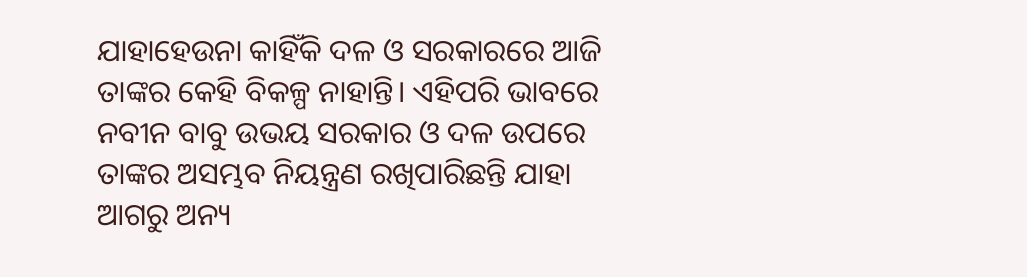ଯାହାହେଉନା କାହିଁକି ଦଳ ଓ ସରକାରରେ ଆଜି ତାଙ୍କର କେହି ବିକଳ୍ପ ନାହାନ୍ତି। ଏହିପରି ଭାବରେ ନବୀନ ବାବୁ ଉଭୟ ସରକାର ଓ ଦଳ ଉପରେ ତାଙ୍କର ଅସମ୍ଭବ ନିୟନ୍ତ୍ରଣ ରଖିପାରିଛନ୍ତି ଯାହା ଆଗରୁ ଅନ୍ୟ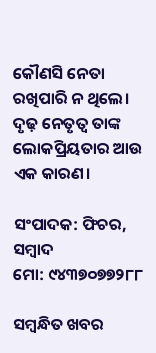କୌଣସି ନେତା ରଖିପାରି ନ ଥିଲେ। ଦୃଢ଼ ‌ନେତୃତ୍ବ ତାଙ୍କ ଲୋକପ୍ରିୟତାର ଆଉ ଏକ କାରଣ।

ସଂପାଦକ: ଫିଚର, ସମ୍ବାଦ
ମୋ: ୯୪୩୭୦୭୭୨୮୮

ସମ୍ବନ୍ଧିତ ଖବର